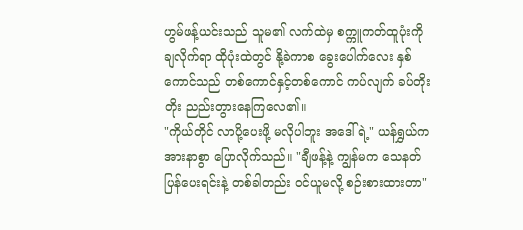ဟွမ်ဖန့်ယင်းသည် သူမ၏ လက်ထဲမှ စက္ကူကတ်ထူပုံးကို ချလိုက်ရာ ထိုပုံးထဲတွင် နို့ခဲကာစ ခွေးပေါက်လေး နှစ်ကောင်သည် တစ်ကောင်နှင့်တစ်ကောင် ကပ်လျက် ခပ်တိုးတိုး ညည်းတွားနေကြလေ၏။
"ကိုယ်တိုင် လာပို့ပေးဖို့ မလိုပါဘူး အဒေါ်ရဲ့" ယန်ရွှယ်က အားနာစွာ ပြောလိုက်သည်။ "ချီဖန့်နဲ့ ကျွန်မက သေနတ်ပြန်ပေးရင်းနဲ့ တစ်ခါတည်း ဝင်ယူမလို့ စဉ်းစားထားတာ"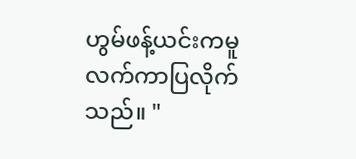ဟွမ်ဖန့်ယင်းကမူ လက်ကာပြလိုက်သည်။ "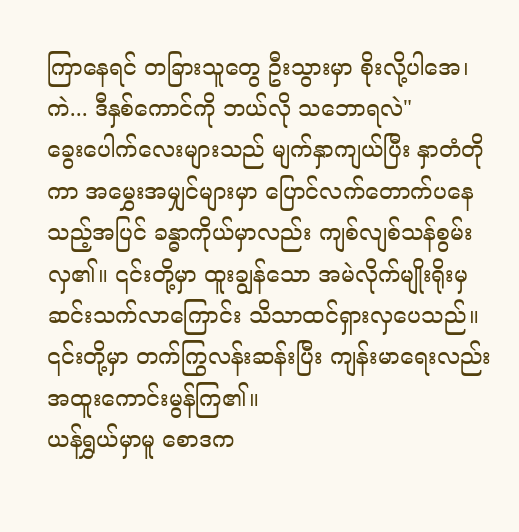ကြာနေရင် တခြားသူတွေ ဦးသွားမှာ စိုးလို့ပါအေ၊ ကဲ... ဒီနှစ်ကောင်ကို ဘယ်လို သဘောရလဲ"
ခွေးပေါက်လေးများသည် မျက်နှာကျယ်ပြီး နှာတံတိုကာ အမွှေးအမျှင်များမှာ ပြောင်လက်တောက်ပနေသည့်အပြင် ခန္ဓာကိုယ်မှာလည်း ကျစ်လျစ်သန်စွမ်းလှ၏။ ၎င်းတို့မှာ ထူးချွန်သော အမဲလိုက်မျိုးရိုးမှ ဆင်းသက်လာကြောင်း သိသာထင်ရှားလှပေသည်။ ၎င်းတို့မှာ တက်ကြွလန်းဆန်းပြီး ကျန်းမာရေးလည်း အထူးကောင်းမွန်ကြ၏။
ယန်ရွှယ်မှာမူ စောဒက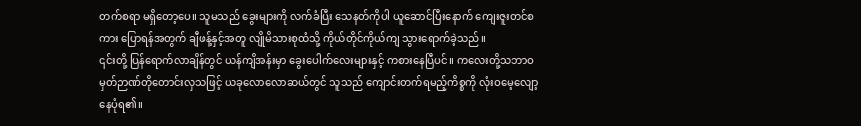တက်စရာ မရှိတော့ပေ။ သူမသည် ခွေးများကို လက်ခံပြီး သေနတ်ကိုပါ ယူဆောင်ပြီးနောက် ကျေးဇူးတင်စကား ပြောရန်အတွက် ချီဖန့်နှင့်အတူ လျိုမိသားစုထံသို့ ကိုယ်တိုင်ကိုယ်ကျ သွားရောက်ခဲ့သည်။
၎င်းတို့ ပြန်ရောက်လာချိန်တွင် ယန်ကျိအန်းမှာ ခွေးပေါက်လေးများနှင့် ကစားနေပြီပင်။ ကလေးတို့သဘာဝ မှတ်ဉာဏ်တိုတောင်းလှသဖြင့် ယခုလောလောဆယ်တွင် သူသည် ကျောင်းတက်ရမည့်ကိစ္စကို လုံးဝမေ့လျော့နေပုံရ၏။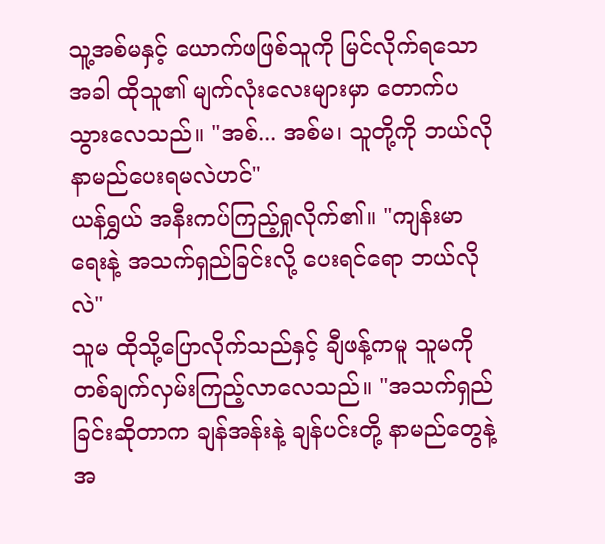သူ့အစ်မနှင့် ယောက်ဖဖြစ်သူကို မြင်လိုက်ရသောအခါ ထိုသူ၏ မျက်လုံးလေးများမှာ တောက်ပသွားလေသည်။ "အစ်... အစ်မ၊ သူတို့ကို ဘယ်လို နာမည်ပေးရမလဲဟင်"
ယန်ရွှယ် အနီးကပ်ကြည့်ရှုလိုက်၏။ "ကျန်းမာရေးနဲ့ အသက်ရှည်ခြင်းလို့ ပေးရင်ရော ဘယ်လိုလဲ"
သူမ ထိုသို့ပြောလိုက်သည်နှင့် ချီဖန့်ကမူ သူမကို တစ်ချက်လှမ်းကြည့်လာလေသည်။ "အသက်ရှည်ခြင်းဆိုတာက ချန်အန်းနဲ့ ချန်ပင်းတို့ နာမည်တွေနဲ့ အ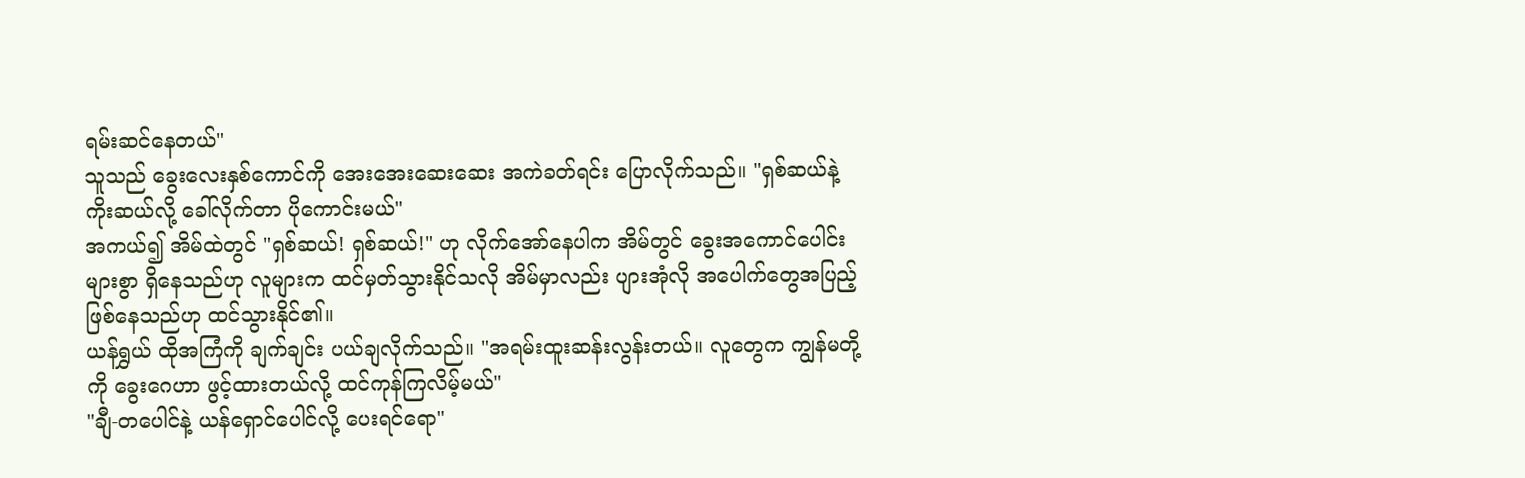ရမ်းဆင်နေတယ်"
သူသည် ခွေးလေးနှစ်ကောင်ကို အေးအေးဆေးဆေး အကဲခတ်ရင်း ပြောလိုက်သည်။ "ရှစ်ဆယ်နဲ့ ကိုးဆယ်လို့ ခေါ်လိုက်တာ ပိုကောင်းမယ်"
အကယ်၍ အိမ်ထဲတွင် "ရှစ်ဆယ်! ရှစ်ဆယ်!" ဟု လိုက်အော်နေပါက အိမ်တွင် ခွေးအကောင်ပေါင်းများစွာ ရှိနေသည်ဟု လူများက ထင်မှတ်သွားနိုင်သလို အိမ်မှာလည်း ပျားအုံလို အပေါက်တွေအပြည့် ဖြစ်နေသည်ဟု ထင်သွားနိုင်၏။
ယန်ရွှယ် ထိုအကြံကို ချက်ချင်း ပယ်ချလိုက်သည်။ "အရမ်းထူးဆန်းလွန်းတယ်။ လူတွေက ကျွန်မတို့ကို ခွေးဂေဟာ ဖွင့်ထားတယ်လို့ ထင်ကုန်ကြလိမ့်မယ်"
"ချီ-တပေါင်နဲ့ ယန်ရှောင်ပေါင်လို့ ပေးရင်ရော"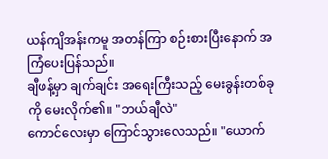ယန်ကျိအန်းကမူ အတန်ကြာ စဉ်းစားပြီးနောက် အကြံပေးပြန်သည်။
ချီဖန့်မှာ ချက်ချင်း အရေးကြီးသည့် မေးခွန်းတစ်ခုကို မေးလိုက်၏။ "ဘယ်ချီလဲ"
ကောင်လေးမှာ ကြောင်သွားလေသည်။ "ယောက်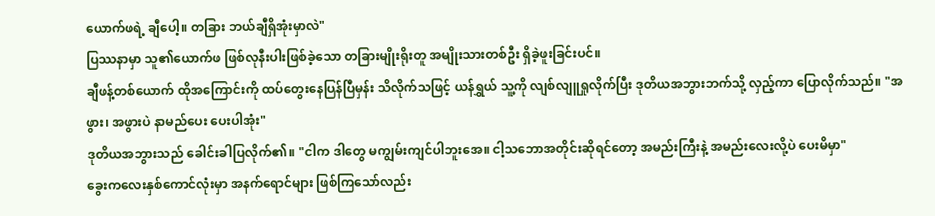ယောက်ဖရဲ့ ချီပေါ့။ တခြား ဘယ်ချီရှိအုံးမှာလဲ"
ပြဿနာမှာ သူ၏ယောက်ဖ ဖြစ်လုနီးပါးဖြစ်ခဲ့သော တခြားမျိုးရိုးတူ အမျိုးသားတစ်ဦး ရှိခဲ့ဖူးခြင်းပင်။
ချီဖန့်တစ်ယောက် ထိုအကြောင်းကို ထပ်တွေးနေပြန်ပြီမှန်း သိလိုက်သဖြင့် ယန်ရွှယ် သူ့ကို လျစ်လျူရှုလိုက်ပြီး ဒုတိယအဘွားဘက်သို့ လှည့်ကာ ပြောလိုက်သည်။ "အဖွား၊ အဖွားပဲ နာမည်ပေး ပေးပါအုံး"
ဒုတိယအဘွားသည် ခေါင်းခါပြလိုက်၏။ "ငါက ဒါတွေ မကျွမ်းကျင်ပါဘူးအေ။ ငါ့သဘောအတိုင်းဆိုရင်တော့ အမည်းကြီးနဲ့ အမည်းလေးလို့ပဲ ပေးမိမှာ"
ခွေးကလေးနှစ်ကောင်လုံးမှာ အနက်ရောင်များ ဖြစ်ကြသော်လည်း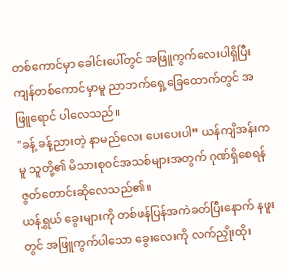တစ်ကောင်မှာ ခေါင်းပေါ်တွင် အဖြူကွက်လေးပါရှိပြီး ကျန်တစ်ကောင်မှာမူ ညာဘက်ရှေ့ခြေထောက်တွင် အဖြူရောင် ပါလေသည်။
"ခန့် ခန့်ညားတဲ့ နာမည်လေး ပေးပေးပါ” ယန်ကျိအန်းကမူ သူတို့၏ မိသားစုဝင်အသစ်များအတွက် ဂုဏ်ရှိစေရန် ဇွတ်တောင်းဆိုလေသည်၏။
ယန်ရွှယ် ခွေးများကို တစ်ဖန်ပြန်အကဲခတ်ပြီးနောက် နဖူးတွင် အဖြူကွက်ပါသော ခွေးလေးကို လက်ညှိုးထိုး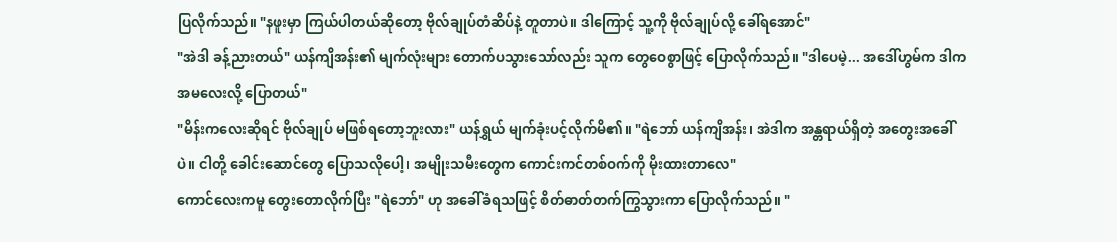ပြလိုက်သည်။ "နဖူးမှာ ကြယ်ပါတယ်ဆိုတော့ ဗိုလ်ချုပ်တံဆိပ်နဲ့ တူတာပဲ။ ဒါကြောင့် သူ့ကို ဗိုလ်ချုပ်လို့ ခေါ်ရအောင်"
"အဲဒါ ခန့်ညားတယ်" ယန်ကျိအန်း၏ မျက်လုံးများ တောက်ပသွားသော်လည်း သူက တွေဝေစွာဖြင့် ပြောလိုက်သည်။ "ဒါပေမဲ့... အဒေါ်ဟွမ်က ဒါက အမလေးလို့ ပြောတယ်"
"မိန်းကလေးဆိုရင် ဗိုလ်ချုပ် မဖြစ်ရတော့ဘူးလား" ယန်ရွှယ် မျက်ခုံးပင့်လိုက်မိ၏။ "ရဲဘော် ယန်ကျိအန်း၊ အဲဒါက အန္တရာယ်ရှိတဲ့ အတွေးအခေါ်ပဲ။ ငါတို့ ခေါင်းဆောင်တွေ ပြောသလိုပေါ့၊ အမျိုးသမီးတွေက ကောင်းကင်တစ်ဝက်ကို မိုးထားတာလေ"
ကောင်လေးကမူ တွေးတောလိုက်ပြီး "ရဲဘော်" ဟု အခေါ်ခံရသဖြင့် စိတ်ဓာတ်တက်ကြွသွားကာ ပြောလိုက်သည်။ "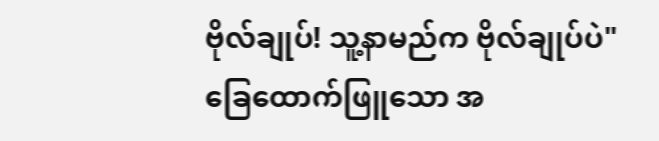ဗိုလ်ချုပ်! သူ့နာမည်က ဗိုလ်ချုပ်ပဲ"
ခြေထောက်ဖြူသော အ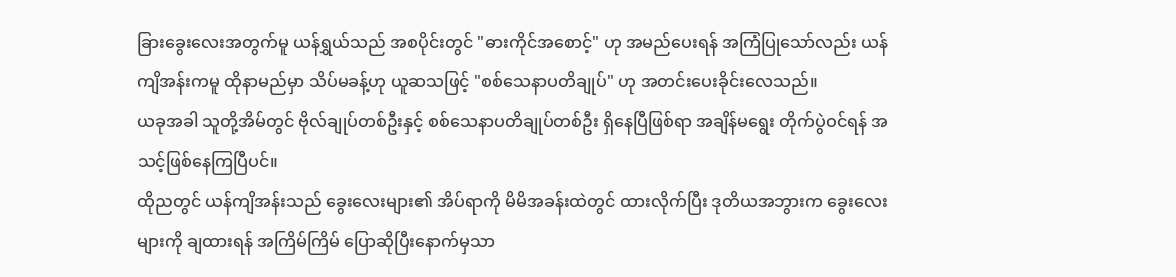ခြားခွေးလေးအတွက်မူ ယန်ရွှယ်သည် အစပိုင်းတွင် "ဓားကိုင်အစောင့်" ဟု အမည်ပေးရန် အကြံပြုသော်လည်း ယန်ကျိအန်းကမူ ထိုနာမည်မှာ သိပ်မခန့်ဟု ယူဆသဖြင့် "စစ်သေနာပတိချုပ်" ဟု အတင်းပေးခိုင်းလေသည်။
ယခုအခါ သူတို့အိမ်တွင် ဗိုလ်ချုပ်တစ်ဦးနှင့် စစ်သေနာပတိချုပ်တစ်ဦး ရှိနေပြီဖြစ်ရာ အချိန်မရွေး တိုက်ပွဲဝင်ရန် အသင့်ဖြစ်နေကြပြီပင်။
ထိုညတွင် ယန်ကျိအန်းသည် ခွေးလေးများ၏ အိပ်ရာကို မိမိအခန်းထဲတွင် ထားလိုက်ပြီး ဒုတိယအဘွားက ခွေးလေးများကို ချထားရန် အကြိမ်ကြိမ် ပြောဆိုပြီးနောက်မှသာ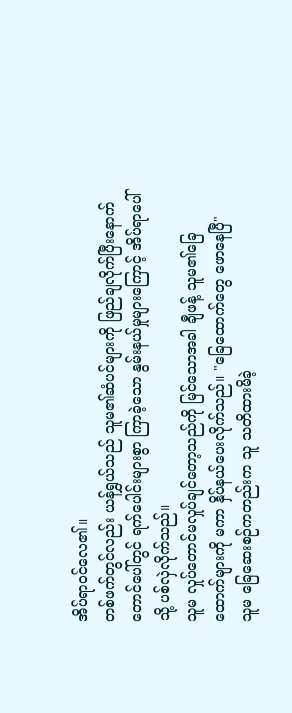အိပ်ရာဝင်လေ၏။
တစ်ဖက်တွင်လည်း ယန်ရွှယ်သည် သူမ၏ဆံပင်များကို ဖြည်ချလိုက်ပြီးနောက် တောင်ပေါ်တွင် ရက်ပေါင်းများစွာ ကြာခဲ့သော နွမ်းနယ်မှုများကြောင့် အိပ်ရာပေါ်သို့ ပစ်လှဲလိုက်သည်။
သူမ လှုပ်တောင်မလှုပ်ချင်တော့သည်ကို မြင်သောအခါ ချီဖန့် သူမ၏ခြေထောက်များကို မကာ နှိပ်နယ်ပေးလိုက်သည်။ "ခြေထောက်တွေ ဖောနေပြီ"
သူမ ခြေဆေးစဉ်ကတည်းက သူ သတိထားမိခဲ့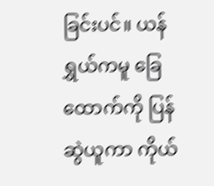ခြင်းပင်။ ယန်ရွှယ်ကမူ ခြေထောက်ကို ပြန်ဆွဲယူကာ ကိုယ်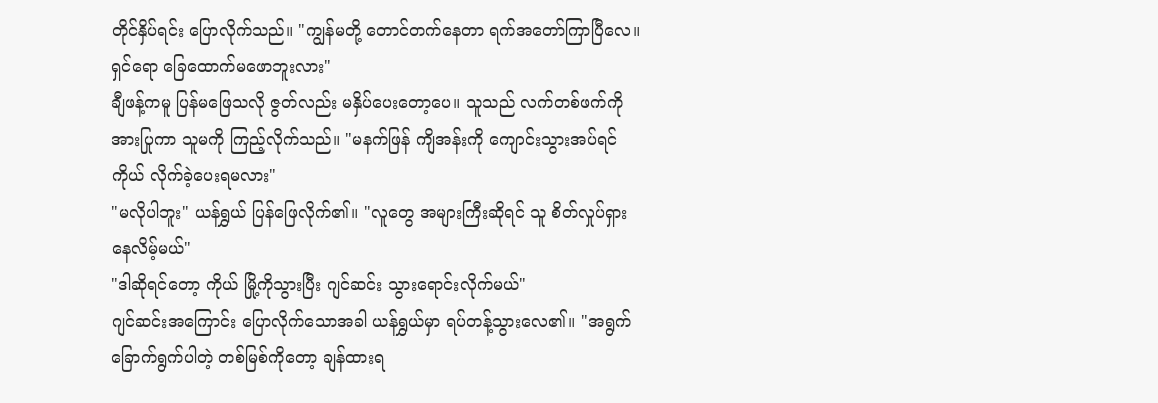တိုင်နှိပ်ရင်း ပြောလိုက်သည်။ "ကျွန်မတို့ တောင်တက်နေတာ ရက်အတော်ကြာပြီလေ။ ရှင်ရော ခြေထောက်မဖောဘူးလား"
ချီဖန့်ကမူ ပြန်မဖြေသလို ဇွတ်လည်း မနှိပ်ပေးတော့ပေ။ သူသည် လက်တစ်ဖက်ကို အားပြုကာ သူမကို ကြည့်လိုက်သည်။ "မနက်ဖြန် ကျိအန်းကို ကျောင်းသွားအပ်ရင် ကိုယ် လိုက်ခဲ့ပေးရမလား"
"မလိုပါဘူး" ယန်ရွှယ် ပြန်ဖြေလိုက်၏။ "လူတွေ အများကြီးဆိုရင် သူ စိတ်လှုပ်ရှားနေလိမ့်မယ်"
"ဒါဆိုရင်တော့ ကိုယ် မြို့ကိုသွားပြီး ဂျင်ဆင်း သွားရောင်းလိုက်မယ်"
ဂျင်ဆင်းအကြောင်း ပြောလိုက်သောအခါ ယန်ရွှယ်မှာ ရပ်တန့်သွားလေ၏။ "အရွက်ခြောက်ရွက်ပါတဲ့ တစ်မြစ်ကိုတော့ ချန်ထားရ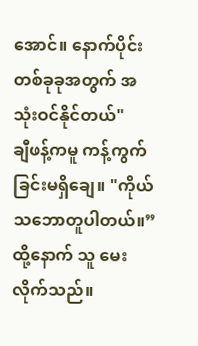အောင်။ နောက်ပိုင်း တစ်ခုခုအတွက် အသုံးဝင်နိုင်တယ်"
ချီဖန့်ကမူ ကန့်ကွက်ခြင်းမရှိချေ။ "ကိုယ် သဘောတူပါတယ်။” ထို့နောက် သူ မေးလိုက်သည်။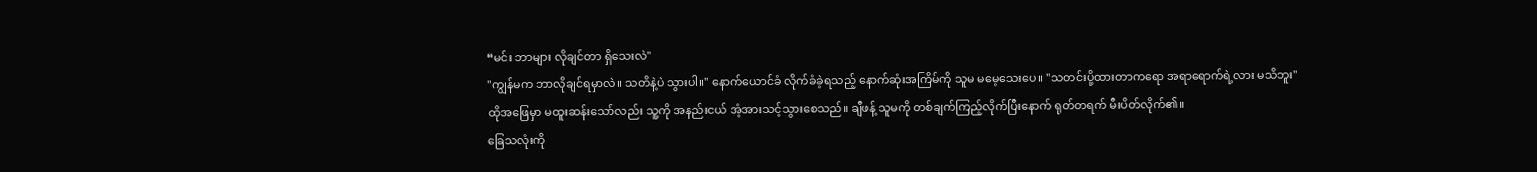“မင်း ဘာများ လိုချင်တာ ရှိသေးလဲ"
"ကျွန်မက ဘာလိုချင်ရမှာလဲ။ သတိနဲ့ပဲ သွားပါ။" နောက်ယောင်ခံ လိုက်ခံခဲ့ရသည့် နောက်ဆုံးအကြိမ်ကို သူမ မမေ့သေးပေ။ "သတင်းပို့ထားတာကရော အရာရောက်ရဲ့လား မသိဘူး"
ထိုအဖြေမှာ မထူးဆန်းသော်လည်း သူ့ကို အနည်းငယ် အံ့အားသင့်သွားစေသည်။ ချီဖန့် သူမကို တစ်ချက်ကြည့်လိုက်ပြီးနောက် ရုတ်တရက် မီးပိတ်လိုက်၏။
ခြေသလုံးကို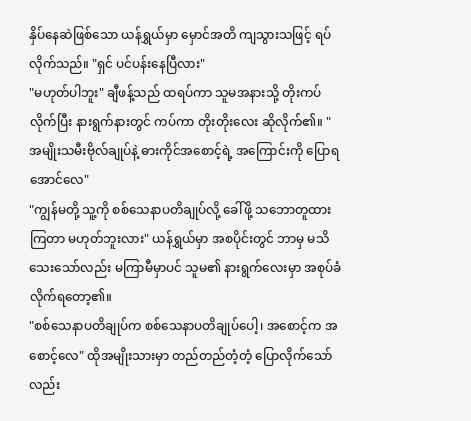နှိပ်နေဆဲဖြစ်သော ယန်ရွှယ်မှာ မှောင်အတိ ကျသွားသဖြင့် ရပ်လိုက်သည်။ "ရှင် ပင်ပန်းနေပြီလား"
"မဟုတ်ပါဘူး" ချီဖန့်သည် ထရပ်ကာ သူမအနားသို့ တိုးကပ်လိုက်ပြီး နားရွက်နားတွင် ကပ်ကာ တိုးတိုးလေး ဆိုလိုက်၏။ "အမျိုးသမီးဗိုလ်ချုပ်နဲ့ ဓားကိုင်အစောင့်ရဲ့ အကြောင်းကို ပြောရအောင်လေ"
"ကျွန်မတို့ သူ့ကို စစ်သေနာပတိချုပ်လို့ ခေါ်ဖို့ သဘောတူထားကြတာ မဟုတ်ဘူးလား" ယန်ရွှယ်မှာ အစပိုင်းတွင် ဘာမှ မသိသေးသော်လည်း မကြာမီမှာပင် သူမ၏ နားရွက်လေးမှာ အစုပ်ခံလိုက်ရတော့၏။
"စစ်သေနာပတိချုပ်က စစ်သေနာပတိချုပ်ပေါ့၊ အစောင့်က အစောင့်လေ" ထိုအမျိုးသားမှာ တည်တည်တံ့တံ့ ပြောလိုက်သော်လည်း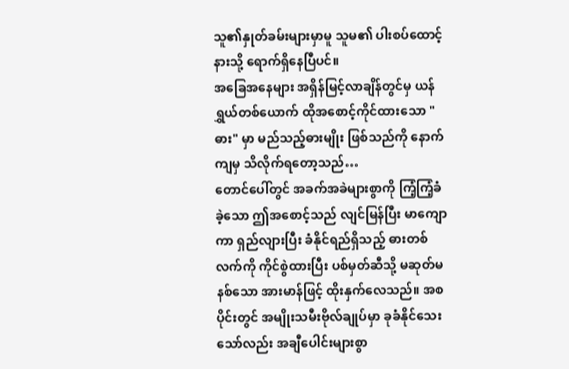သူ၏နှုတ်ခမ်းများမှာမူ သူမ၏ ပါးစပ်ထောင့်နားသို့ ရောက်ရှိနေပြီပင်။
အခြေအနေများ အရှိန်မြင့်လာချိန်တွင်မှ ယန်ရွှယ်တစ်ယောက် ထိုအစောင့်ကိုင်ထားသော "ဓား" မှာ မည်သည့်ဓားမျိုး ဖြစ်သည်ကို နောက်ကျမှ သိလိုက်ရတော့သည်…
တောင်ပေါ်တွင် အခက်အခဲများစွာကို ကြံ့ကြံ့ခံခဲ့သော ဤအစောင့်သည် လျင်မြန်ပြီး မာကျောကာ ရှည်လျားပြီး ခံနိုင်ရည်ရှိသည့် ဓားတစ်လက်ကို ကိုင်စွဲထားပြီး ပစ်မှတ်ဆီသို့ မဆုတ်မနစ်သော အားမာန်ဖြင့် ထိုးနှက်လေသည်။ အစပိုင်းတွင် အမျိုးသမီးဗိုလ်ချုပ်မှာ ခုခံနိုင်သေးသော်လည်း အချီပေါင်းများစွာ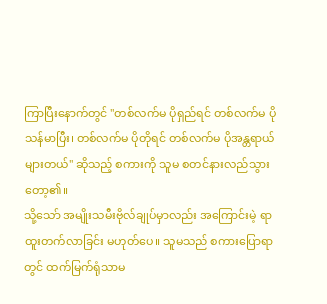ကြာပြီးနောက်တွင် "တစ်လက်မ ပိုရှည်ရင် တစ်လက်မ ပိုသန်မာပြီး၊ တစ်လက်မ ပိုတိုရင် တစ်လက်မ ပိုအန္တရာယ်များတယ်" ဆိုသည့် စကားကို သူမ စတင်နားလည်သွားတော့၏။
သို့သော် အမျိုးသမီးဗိုလ်ချုပ်မှာလည်း အကြောင်းမဲ့ ရာထူးတက်လာခြင်း မဟုတ်ပေ။ သူမသည် စကားပြောရာတွင် ထက်မြက်ရုံသာမ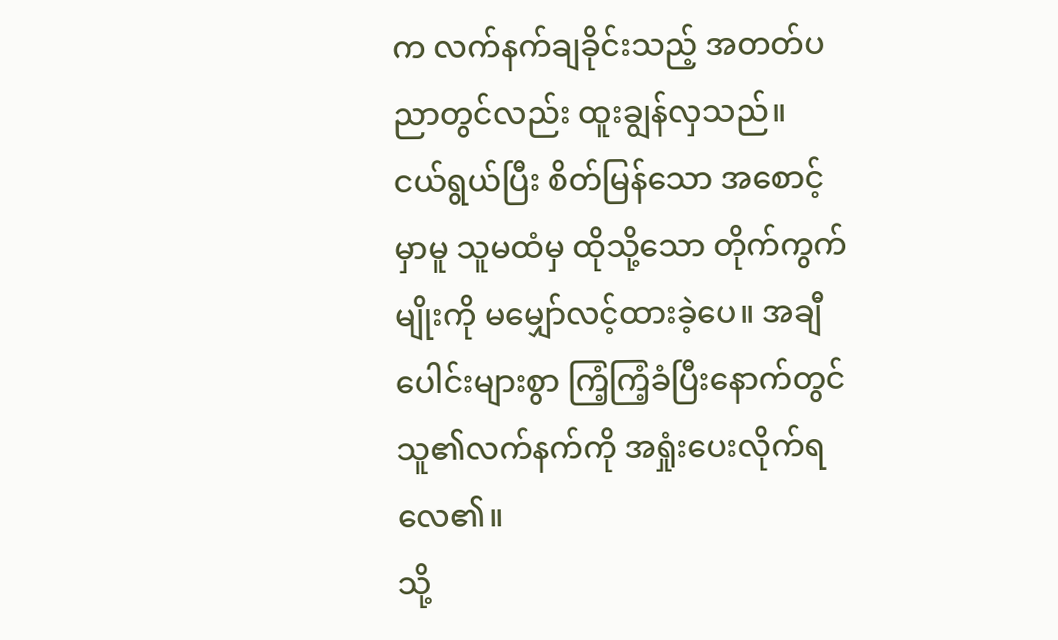က လက်နက်ချခိုင်းသည့် အတတ်ပညာတွင်လည်း ထူးချွန်လှသည်။
ငယ်ရွယ်ပြီး စိတ်မြန်သော အစောင့်မှာမူ သူမထံမှ ထိုသို့သော တိုက်ကွက်မျိုးကို မမျှော်လင့်ထားခဲ့ပေ။ အချီပေါင်းများစွာ ကြံ့ကြံ့ခံပြီးနောက်တွင် သူ၏လက်နက်ကို အရှုံးပေးလိုက်ရလေ၏။
သို့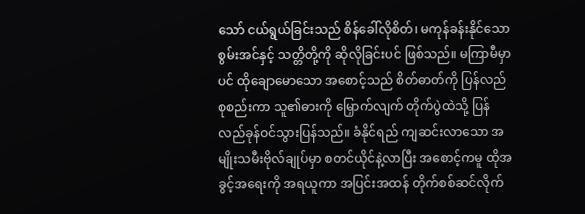သော် ငယ်ရွယ်ခြင်းသည် စိန်ခေါ်လိုစိတ်၊ မကုန်ခန်းနိုင်သော စွမ်းအင်နှင့် သတ္တိတို့ကို ဆိုလိုခြင်းပင် ဖြစ်သည်။ မကြာမီမှာပင် ထိုချောမောသော အစောင့်သည် စိတ်ဓာတ်ကို ပြန်လည်စုစည်းကာ သူ၏ဓားကို မြှောက်လျက် တိုက်ပွဲထဲသို့ ပြန်လည်ခုန်ဝင်သွားပြန်သည်။ ခံနိုင်ရည် ကျဆင်းလာသော အမျိုးသမီးဗိုလ်ချုပ်မှာ စတင်ယိုင်နဲ့လာပြီး အစောင့်ကမူ ထိုအခွင့်အရေးကို အရယူကာ အပြင်းအထန် တိုက်စစ်ဆင်လိုက်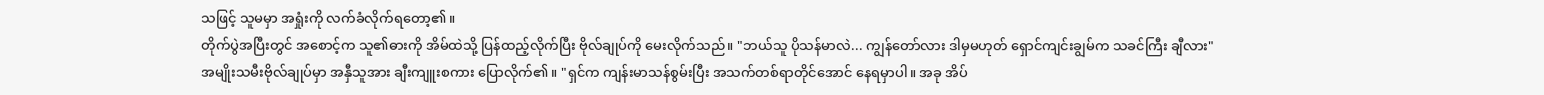သဖြင့် သူမမှာ အရှုံးကို လက်ခံလိုက်ရတော့၏။
တိုက်ပွဲအပြီးတွင် အစောင့်က သူ၏ဓားကို အိမ်ထဲသို့ ပြန်ထည့်လိုက်ပြီး ဗိုလ်ချုပ်ကို မေးလိုက်သည်။ "ဘယ်သူ ပိုသန်မာလဲ... ကျွန်တော်လား ဒါမှမဟုတ် ရှောင်ကျင်းချွမ်က သခင်ကြီး ချီလား"
အမျိုးသမီးဗိုလ်ချုပ်မှာ အနှီသူအား ချီးကျူးစကား ပြောလိုက်၏။ "ရှင်က ကျန်းမာသန်စွမ်းပြီး အသက်တစ်ရာတိုင်အောင် နေရမှာပါ။ အခု အိပ်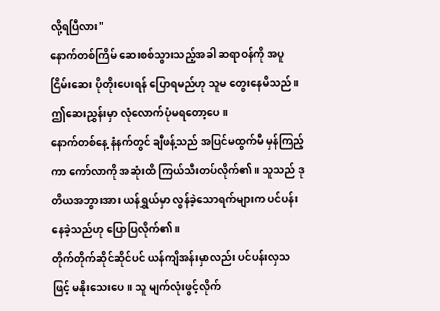လို့ရပြီလား"
နောက်တစ်ကြိမ် ဆေးစစ်သွားသည့်အခါ ဆရာဝန်ကို အပူငြိမ်းဆေး ပိုတိုးပေးရန် ပြောရမည်ဟု သူမ တွေးနေမိသည်။ ဤဆေးညွှန်းမှာ လုံလောက်ပုံမရတော့ပေ။
နောက်တစ်နေ့ နံနက်တွင် ချီဖန့်သည် အပြင်မထွက်မီ မှန်ကြည့်ကာ ကော်လာကို အဆုံးထိ ကြယ်သီးတပ်လိုက်၏။ သူသည် ဒုတိယအဘွားအား ယန်ရွှယ်မှာ လွန်ခဲ့သောရက်များက ပင်ပန်းနေခဲ့သည်ဟု ပြောပြလိုက်၏။
တိုက်တိုက်ဆိုင်ဆိုင်ပင် ယန်ကျိအန်းမှာလည်း ပင်ပန်းလှသဖြင့် မနိုးသေးပေ။ သူ မျက်လုံးဖွင့်လိုက်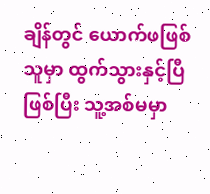ချိန်တွင် ယောက်ဖဖြစ်သူမှာ ထွက်သွားနှင့်ပြီဖြစ်ပြီး သူ့အစ်မမှာ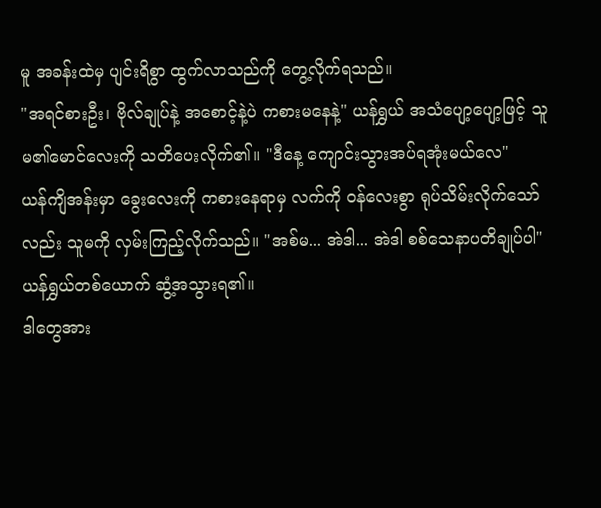မူ အခန်းထဲမှ ပျင်းရိစွာ ထွက်လာသည်ကို တွေ့လိုက်ရသည်။
"အရင်စားဦး၊ ဗိုလ်ချုပ်နဲ့ အစောင့်နဲ့ပဲ ကစားမနေနဲ့" ယန်ရွှယ် အသံပျော့ပျော့ဖြင့် သူမ၏မောင်လေးကို သတိပေးလိုက်၏။ "ဒီနေ့ ကျောင်းသွားအပ်ရအုံးမယ်လေ"
ယန်ကျိအန်းမှာ ခွေးလေးကို ကစားနေရာမှ လက်ကို ဝန်လေးစွာ ရုပ်သိမ်းလိုက်သော်လည်း သူမကို လှမ်းကြည့်လိုက်သည်။ "အစ်မ... အဲဒါ... အဲဒါ စစ်သေနာပတိချုပ်ပါ"
ယန်ရွှယ်တစ်ယောက် ဆွံ့အသွားရ၏။
ဒါတွေအား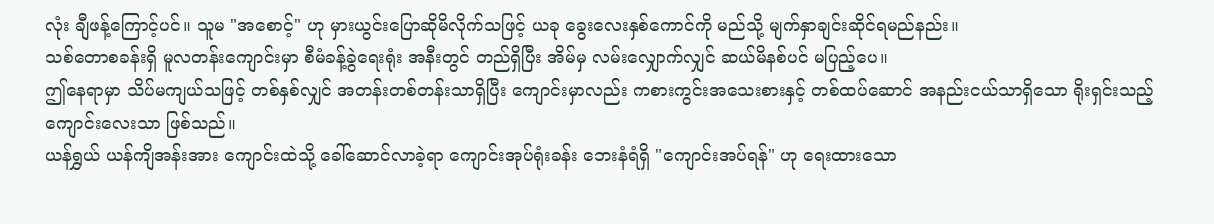လုံး ချီဖန့်ကြောင့်ပင်။ သူမ "အစောင့်" ဟု မှားယွင်းပြောဆိုမိလိုက်သဖြင့် ယခု ခွေးလေးနှစ်ကောင်ကို မည်သို့ မျက်နှာချင်းဆိုင်ရမည်နည်း။
သစ်တောစခန်းရှိ မူလတန်းကျောင်းမှာ စီမံခန့်ခွဲရေးရုံး အနီးတွင် တည်ရှိပြီး အိမ်မှ လမ်းလျှောက်လျှင် ဆယ်မိနစ်ပင် မပြည့်ပေ။
ဤနေရာမှာ သိပ်မကျယ်သဖြင့် တစ်နှစ်လျှင် အတန်းတစ်တန်းသာရှိပြီး ကျောင်းမှာလည်း ကစားကွင်းအသေးစားနှင့် တစ်ထပ်ဆောင် အနည်းငယ်သာရှိသော ရိုးရှင်းသည့် ကျောင်းလေးသာ ဖြစ်သည်။
ယန်ရွှယ် ယန်ကျိအန်းအား ကျောင်းထဲသို့ ခေါ်ဆောင်လာခဲ့ရာ ကျောင်းအုပ်ရုံးခန်း ဘေးနံရံရှိ "ကျောင်းအပ်ရန်" ဟု ရေးထားသော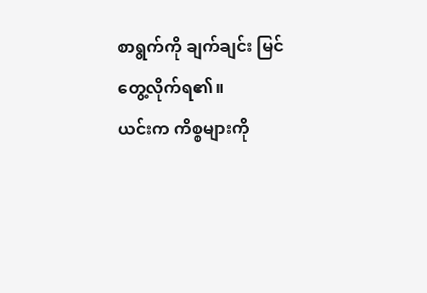စာရွက်ကို ချက်ချင်း မြင်တွေ့လိုက်ရ၏။
ယင်းက ကိစ္စများကို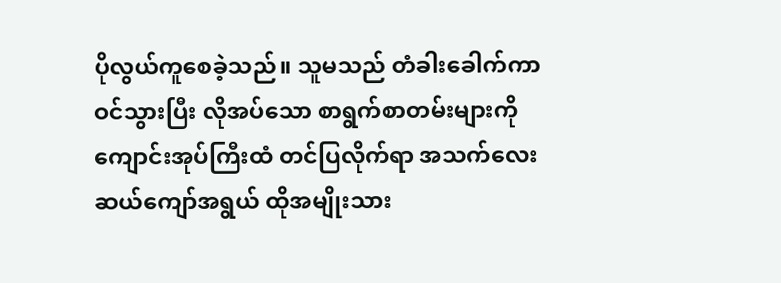ပိုလွယ်ကူစေခဲ့သည်။ သူမသည် တံခါးခေါက်ကာ ဝင်သွားပြီး လိုအပ်သော စာရွက်စာတမ်းများကို ကျောင်းအုပ်ကြီးထံ တင်ပြလိုက်ရာ အသက်လေးဆယ်ကျော်အရွယ် ထိုအမျိုးသား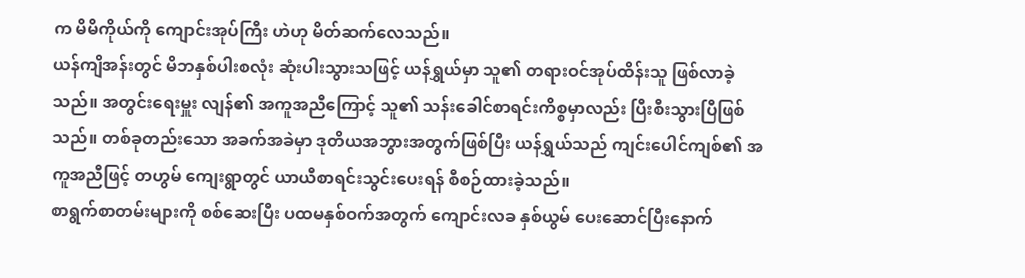က မိမိကိုယ်ကို ကျောင်းအုပ်ကြီး ဟဲဟု မိတ်ဆက်လေသည်။
ယန်ကျိအန်းတွင် မိဘနှစ်ပါးစလုံး ဆုံးပါးသွားသဖြင့် ယန်ရွှယ်မှာ သူ၏ တရားဝင်အုပ်ထိန်းသူ ဖြစ်လာခဲ့သည်။ အတွင်းရေးမှူး လျန်၏ အကူအညီကြောင့် သူ၏ သန်းခေါင်စာရင်းကိစ္စမှာလည်း ပြီးစီးသွားပြီဖြစ်သည်။ တစ်ခုတည်းသော အခက်အခဲမှာ ဒုတိယအဘွားအတွက်ဖြစ်ပြီး ယန်ရွှယ်သည် ကျင်းပေါင်ကျစ်၏ အကူအညီဖြင့် တဟွမ် ကျေးရွာတွင် ယာယီစာရင်းသွင်းပေးရန် စီစဉ်ထားခဲ့သည်။
စာရွက်စာတမ်းများကို စစ်ဆေးပြီး ပထမနှစ်ဝက်အတွက် ကျောင်းလခ နှစ်ယွမ် ပေးဆောင်ပြီးနောက်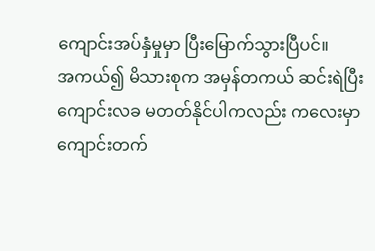ကျောင်းအပ်နှံမှုမှာ ပြီးမြောက်သွားပြီပင်။
အကယ်၍ မိသားစုက အမှန်တကယ် ဆင်းရဲပြီး ကျောင်းလခ မတတ်နိုင်ပါကလည်း ကလေးမှာ ကျောင်းတက်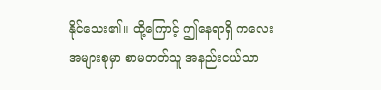နိုင်သေး၏။ ထို့ကြောင့် ဤနေရာရှိ ကလေးအများစုမှာ စာမတတ်သူ အနည်းငယ်သာ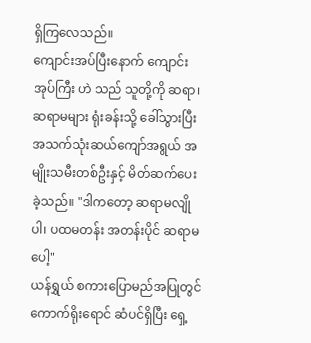ရှိကြလေသည်။
ကျောင်းအပ်ပြီးနောက် ကျောင်းအုပ်ကြီး ဟဲ သည် သူတို့ကို ဆရာ၊ ဆရာမများ ရုံးခန်းသို့ ခေါ်သွားပြီး အသက်သုံးဆယ်ကျော်အရွယ် အမျိုးသမီးတစ်ဦးနှင့် မိတ်ဆက်ပေးခဲ့သည်။ "ဒါကတော့ ဆရာမလျိုပါ၊ ပထမတန်း အတန်းပိုင် ဆရာမပေါ့"
ယန်ရွှယ် စကားပြောမည်အပြုတွင် ကောက်ရိုးရောင် ဆံပင်ရှိပြီး ရှေ့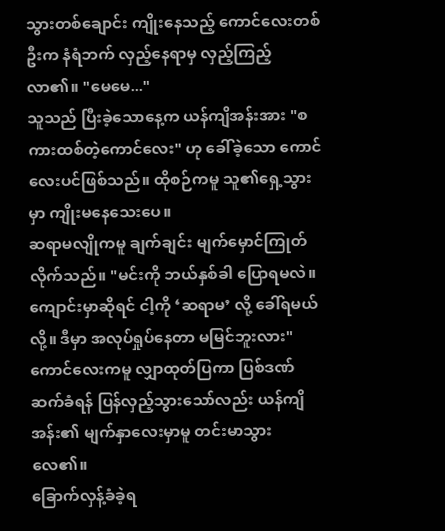သွားတစ်ချောင်း ကျိုးနေသည့် ကောင်လေးတစ်ဦးက နံရံဘက် လှည့်နေရာမှ လှည့်ကြည့်လာ၏။ "မေမေ..."
သူသည် ပြီးခဲ့သောနေ့က ယန်ကျိအန်းအား "စကားထစ်တဲ့ကောင်လေး" ဟု ခေါ်ခဲ့သော ကောင်လေးပင်ဖြစ်သည်။ ထိုစဉ်ကမူ သူ၏ရှေ့သွားမှာ ကျိုးမနေသေးပေ။
ဆရာမလျိုကမူ ချက်ချင်း မျက်မှောင်ကြုတ်လိုက်သည်။ "မင်းကို ဘယ်နှစ်ခါ ပြောရမလဲ။ ကျောင်းမှာဆိုရင် ငါ့ကို ‘ဆရာမ’ လို့ ခေါ်ရမယ်လို့။ ဒီမှာ အလုပ်ရှုပ်နေတာ မမြင်ဘူးလား"
ကောင်လေးကမူ လျှာထုတ်ပြကာ ပြစ်ဒဏ်ဆက်ခံရန် ပြန်လှည့်သွားသော်လည်း ယန်ကျိအန်း၏ မျက်နှာလေးမှာမူ တင်းမာသွားလေ၏။
ခြောက်လှန့်ခံခဲ့ရ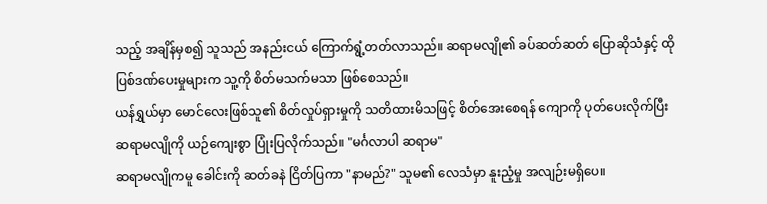သည့် အချိန်မှစ၍ သူသည် အနည်းငယ် ကြောက်ရွံ့တတ်လာသည်။ ဆရာမလျို၏ ခပ်ဆတ်ဆတ် ပြောဆိုသံနှင့် ထိုပြစ်ဒဏ်ပေးမှုများက သူ့ကို စိတ်မသက်မသာ ဖြစ်စေသည်။
ယန်ရွှယ်မှာ မောင်လေးဖြစ်သူ၏ စိတ်လှုပ်ရှားမှုကို သတိထားမိသဖြင့် စိတ်အေးစေရန် ကျောကို ပုတ်ပေးလိုက်ပြီး ဆရာမလျိုကို ယဉ်ကျေးစွာ ပြုံးပြလိုက်သည်။ "မင်္ဂလာပါ ဆရာမ"
ဆရာမလျိုကမူ ခေါင်းကို ဆတ်ခနဲ ငြိတ်ပြကာ "နာမည်?" သူမ၏ လေသံမှာ နူးညံ့မှု အလျဉ်းမရှိပေ။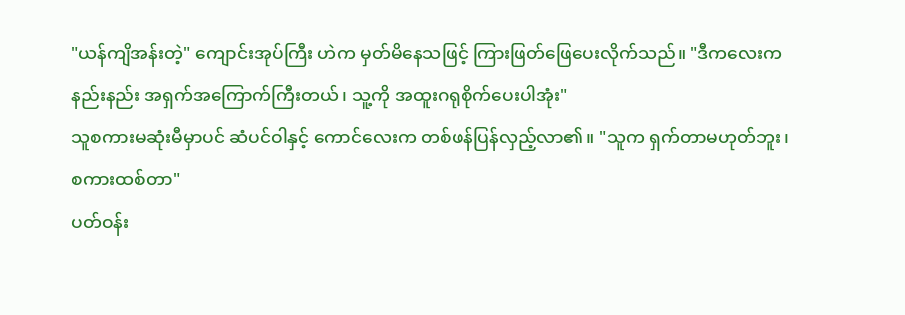"ယန်ကျိအန်းတဲ့" ကျောင်းအုပ်ကြီး ဟဲက မှတ်မိနေသဖြင့် ကြားဖြတ်ဖြေပေးလိုက်သည်။ "ဒီကလေးက နည်းနည်း အရှက်အကြောက်ကြီးတယ်၊ သူ့ကို အထူးဂရုစိုက်ပေးပါအုံး"
သူစကားမဆုံးမီမှာပင် ဆံပင်ဝါနှင့် ကောင်လေးက တစ်ဖန်ပြန်လှည့်လာ၏။ "သူက ရှက်တာမဟုတ်ဘူး၊ စကားထစ်တာ"
ပတ်ဝန်း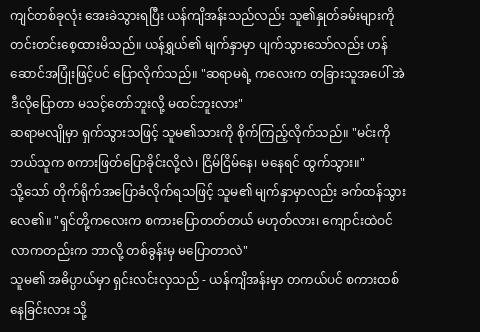ကျင်တစ်ခုလုံး အေးခဲသွားရပြီး ယန်ကျိအန်းသည်လည်း သူ၏နှုတ်ခမ်းများကို တင်းတင်းစေ့ထားမိသည်။ ယန်ရွှယ်၏ မျက်နှာမှာ ပျက်သွားသော်လည်း ဟန်ဆောင်အပြုံးဖြင့်ပင် ပြောလိုက်သည်။ "ဆရာမရဲ့ ကလေးက တခြားသူအပေါ် အဲဒီလိုပြောတာ မသင့်တော်ဘူးလို့ မထင်ဘူးလား"
ဆရာမလျိုမှာ ရှက်သွားသဖြင့် သူမ၏သားကို စိုက်ကြည့်လိုက်သည်။ "မင်းကို ဘယ်သူက စကားဖြတ်ပြောခိုင်းလို့လဲ၊ ငြိမ်ငြိမ်နေ၊ မနေရင် ထွက်သွား။"
သို့သော် တိုက်ရိုက်အပြောခံလိုက်ရသဖြင့် သူမ၏ မျက်နှာမှာလည်း ခက်ထန်သွားလေ၏။ "ရှင်တို့ကလေးက စကားပြောတတ်တယ် မဟုတ်လား၊ ကျောင်းထဲဝင်လာကတည်းက ဘာလို့ တစ်ခွန်းမှ မပြောတာလဲ"
သူမ၏ အဓိပ္ပာယ်မှာ ရှင်းလင်းလှသည် - ယန်ကျိအန်းမှာ တကယ်ပင် စကားထစ်နေခြင်းလား သို့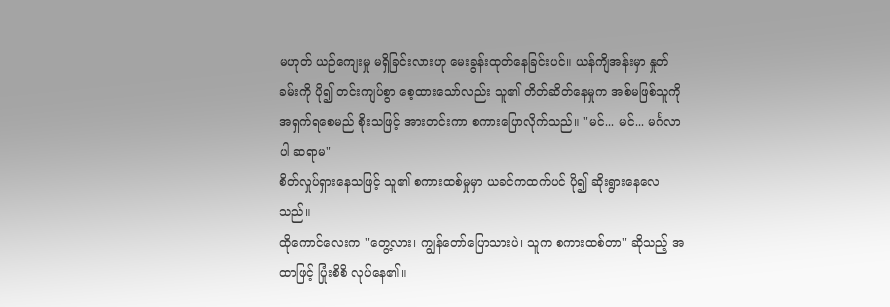မဟုတ် ယဉ်ကျေးမှု မရှိခြင်းလားဟု မေးခွန်းထုတ်နေခြင်းပင်။ ယန်ကျိအန်းမှာ နှုတ်ခမ်းကို ပို၍ တင်းကျပ်စွာ စေ့ထားသော်လည်း သူ၏ တိတ်ဆိတ်နေမှုက အစ်မဖြစ်သူကို အရှက်ရစေမည် စိုးသဖြင့် အားတင်းကာ စကားပြောလိုက်သည်။ "မင်... မင်... မင်္ဂလာပါ ဆရာမ"
စိတ်လှုပ်ရှားနေသဖြင့် သူ၏ စကားထစ်မှုမှာ ယခင်ကထက်ပင် ပို၍ ဆိုးရွားနေလေသည်။
ထိုကောင်လေးက "တွေ့လား၊ ကျွန်တော်ပြောသားပဲ၊ သူက စကားထစ်တာ" ဆိုသည့် အထာဖြင့် ပြုံးစိစိ လုပ်နေ၏။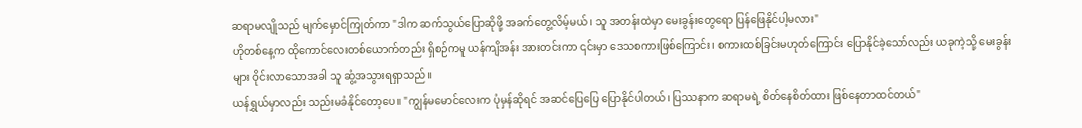ဆရာမလျိုသည် မျက်မှောင်ကြုတ်ကာ "ဒါက ဆက်သွယ်ပြောဆိုဖို့ အခက်တွေ့လိမ့်မယ်၊ သူ အတန်းထဲမှာ မေးခွန်းတွေရော ပြန်ဖြေနိုင်ပါ့မလား"
ဟိုတစ်နေ့က ထိုကောင်လေးတစ်ယောက်တည်း ရှိစဉ်ကမူ ယန်ကျိအန်း အားတင်းကာ ၎င်းမှာ ဒေသစကားဖြစ်ကြောင်း၊ စကားထစ်ခြင်းမဟုတ်ကြောင်း ပြောနိုင်ခဲ့သော်လည်း ယခုကဲ့သို့ မေးခွန်းများ ဝိုင်းလာသောအခါ သူ ဆွံ့အသွားရရှာသည်။
ယန်ရွှယ်မှာလည်း သည်းမခံနိုင်တော့ပေ။ "ကျွန်မမောင်လေးက ပုံမှန်ဆိုရင် အဆင်ပြေပြေ ပြောနိုင်ပါတယ်၊ ပြဿနာက ဆရာမရဲ့ စိတ်နေစိတ်ထား ဖြစ်နေတာထင်တယ်"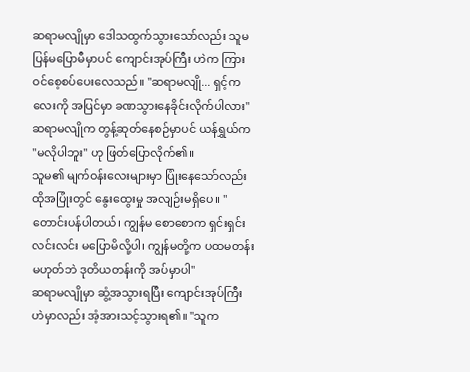ဆရာမလျိုမှာ ဒေါသထွက်သွားသော်လည်း သူမ ပြန်မပြောမီမှာပင် ကျောင်းအုပ်ကြီး ဟဲက ကြားဝင်စေ့စပ်ပေးလေသည်။ "ဆရာမလျို... ရှင့်ကလေးကို အပြင်မှာ ခဏသွားနေခိုင်းလိုက်ပါလား"
ဆရာမလျိုက တွန့်ဆုတ်နေစဉ်မှာပင် ယန်ရွှယ်က "မလိုပါဘူး" ဟု ဖြတ်ပြောလိုက်၏။
သူမ၏ မျက်ဝန်းလေးများမှာ ပြုံးနေသော်လည်း ထိုအပြုံးတွင် နွေးထွေးမှု အလျဉ်းမရှိပေ။ "တောင်းပန်ပါတယ်၊ ကျွန်မ စောစောက ရှင်းရှင်းလင်းလင်း မပြောမိလို့ပါ၊ ကျွန်မတို့က ပထမတန်းမဟုတ်ဘဲ ဒုတိယတန်းကို အပ်မှာပါ"
ဆရာမလျိုမှာ ဆွံ့အသွားရပြီး ကျောင်းအုပ်ကြီး ဟဲမှာလည်း အံ့အားသင့်သွားရ၏။ "သူက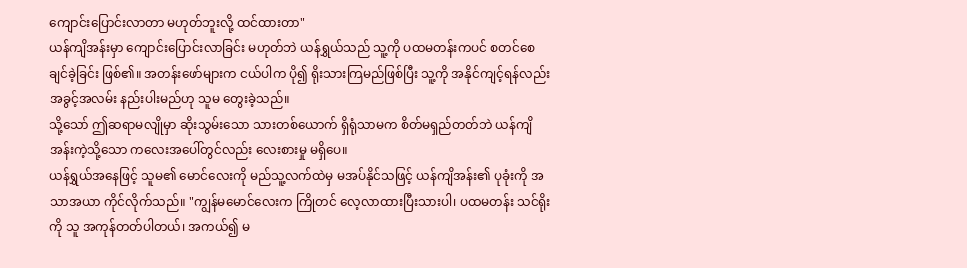ကျောင်းပြောင်းလာတာ မဟုတ်ဘူးလို့ ထင်ထားတာ"
ယန်ကျိအန်းမှာ ကျောင်းပြောင်းလာခြင်း မဟုတ်ဘဲ ယန်ရွှယ်သည် သူ့ကို ပထမတန်းကပင် စတင်စေချင်ခဲ့ခြင်း ဖြစ်၏။ အတန်းဖော်များက ငယ်ပါက ပို၍ ရိုးသားကြမည်ဖြစ်ပြီး သူ့ကို အနိုင်ကျင့်ရန်လည်း အခွင့်အလမ်း နည်းပါးမည်ဟု သူမ တွေးခဲ့သည်။
သို့သော် ဤဆရာမလျိုမှာ ဆိုးသွမ်းသော သားတစ်ယောက် ရှိရုံသာမက စိတ်မရှည်တတ်ဘဲ ယန်ကျိအန်းကဲ့သို့သော ကလေးအပေါ်တွင်လည်း လေးစားမှု မရှိပေ။
ယန်ရွှယ်အနေဖြင့် သူမ၏ မောင်လေးကို မည်သူ့လက်ထဲမှ မအပ်နိုင်သဖြင့် ယန်ကျိအန်း၏ ပုခုံးကို အသာအယာ ကိုင်လိုက်သည်။ "ကျွန်မမောင်လေးက ကြိုတင် လေ့လာထားပြီးသားပါ၊ ပထမတန်း သင်ရိုးကို သူ အကုန်တတ်ပါတယ်၊ အကယ်၍ မ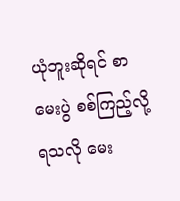ယုံဘူးဆိုရင် စာမေးပွဲ စစ်ကြည့်လို့ရသလို မေး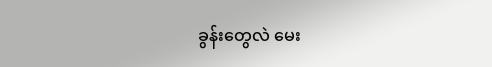ခွန်းတွေလဲ မေး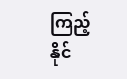ကြည့်နိုင်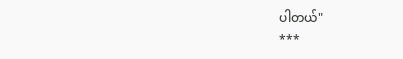ပါတယ်"
***